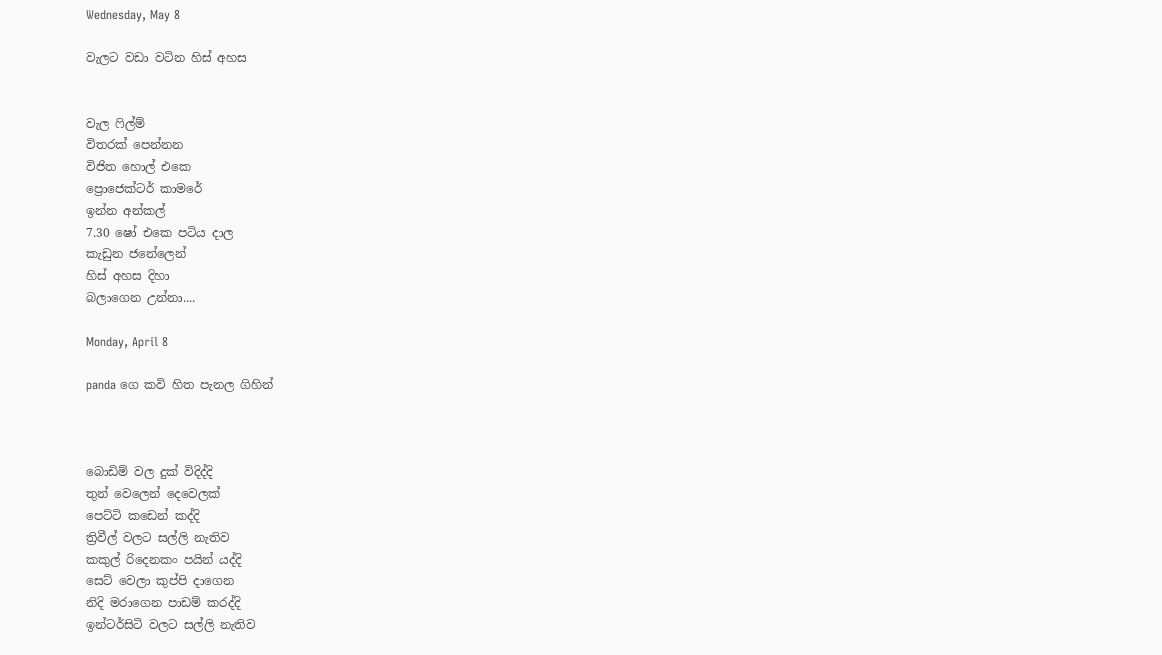Wednesday, May 8

වැලට වඩා වටින හිස් අහස


වැල ෆිල්ම්
විතරක් පෙන්නන
විජිත හොල් එකෙ
ප්‍රොජෙක්ටර් කාමරේ
ඉන්න අන්කල්
7.30 ෂෝ එකෙ පටිය දාල
කැඩුන ජනේලෙන්
හිස් අහස දිහා
බලාගෙන උන්නා....

Monday, April 8

panda ගෙ කවි හිත පැනල ගිහින්



බොඩිම් වල දුක් විදිද්දි
තුන් වෙලෙන් දෙවෙලක්
පෙට්ටි කඩෙන් කද්දි
ත්‍රිවීල් වලට සල්ලි නැතිව
කකුල් රිදෙනකං පයින් යද්දි
සෙට් වෙලා කුප්පි දාගෙන
නිදි මරාගෙන පාඩම් කරද්දි
ඉන්ටර්සිටි වලට සල්ලි නැතිව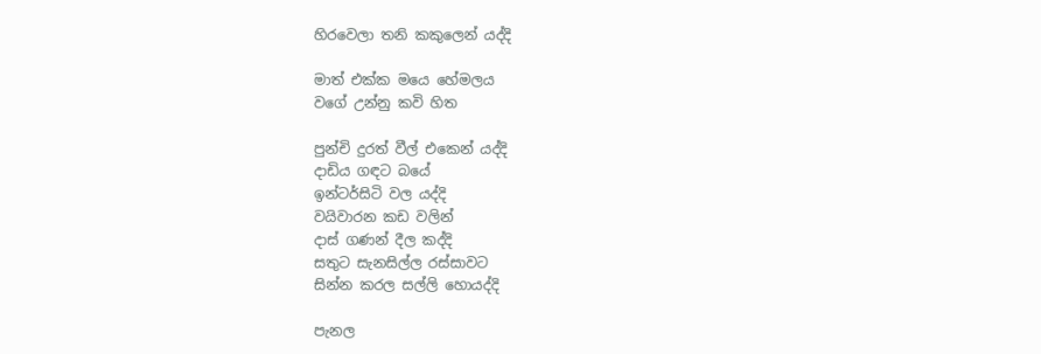හිරවෙලා තනි කකුලෙන් යද්දි

මාත් එක්ක මයෙ හේමලය
වගේ උන්නු කවි හිත

පුන්චි දුරත් වීල් එකෙන් යද්දි
දාඩිය ගඳට බයේ
ඉන්ටර්සිටි වල යද්දි
වයිවාරන කඩ වලින්
දාස් ගණන් දීල කද්දි
සතුට සැනසිල්ල රස්සාවට
සින්න කරල සල්ලි හොයද්දි

පැනල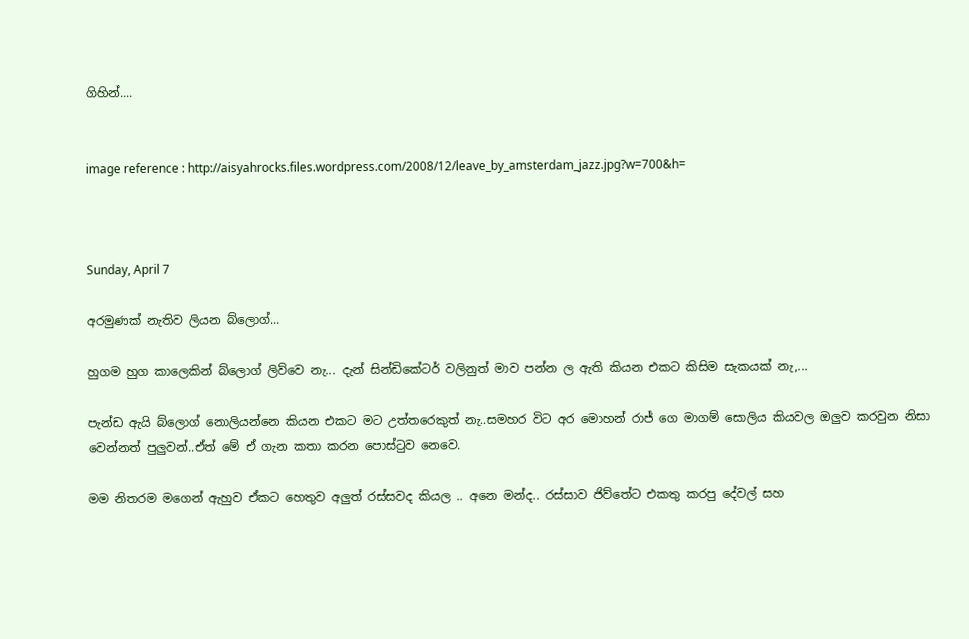ගිහින්....


image reference : http://aisyahrocks.files.wordpress.com/2008/12/leave_by_amsterdam_jazz.jpg?w=700&h=



Sunday, April 7

අරමුණක් නැතිව ලියන බ්ලොග්...

හුගම හුග කාලෙකින් බ්ලොග් ලිව්වෙ නැ... දැන් සින්ඩිකේටර් වලිනුත් මාව පන්න ල ඇති කියන එකට කිසිම සැකයක් නැ,...

පැන්ඩ ඇයි බ්ලොග් නොලියන්නෙ කියන එකට මට උත්තරෙකුත් නැ..සමහර විට අර මොහන් රාජ් ගෙ මාගම් සොලිය කියවල ඔලුව කරවුන නිසා වෙන්නත් පුලුවන්..ඒත් මේ ඒ ගැන කතා කරන පොස්ටුව නෙවෙ.

මම නිතරම මගෙන් ඇහුව ඒකට හෙතුව අලුත් රස්සවද කියල .. අනෙ මන්ද.. රස්සාව ජිව්තේට එකතු කරපු දේවල් සහ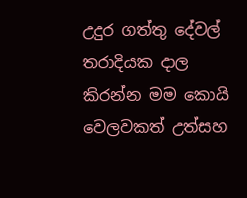උදුර ගත්තු දේවල් තරාදියක දාල කිරන්න මම කොයි වෙලවකත් උත්සහ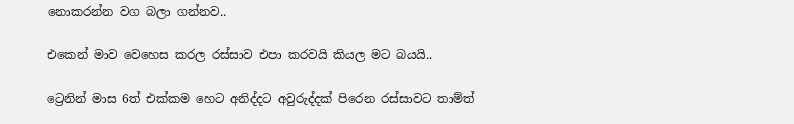නොකරන්න වග බලා ගන්නව..

එකෙන් මාව වෙහෙස කරල රස්සාව එපා කරවයි කියල මට බයයි..

ට්‍රෙනින් මාස 6ත් එක්කම හෙට අනිද්දට අවුරුද්දක් පිරෙන රස්සාවට තාම්ත්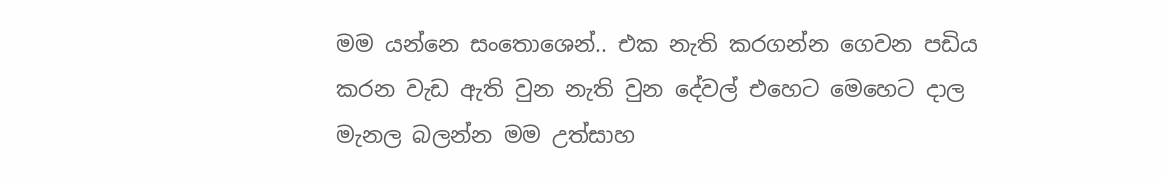මම යන්නෙ සංතොශෙන්.. එක නැති කරගන්න ගෙවන පඩිය කරන වැඩ ඇති වුන නැති වුන දේවල් එහෙට මෙහෙට දාල මැනල බලන්න මම උත්සාහ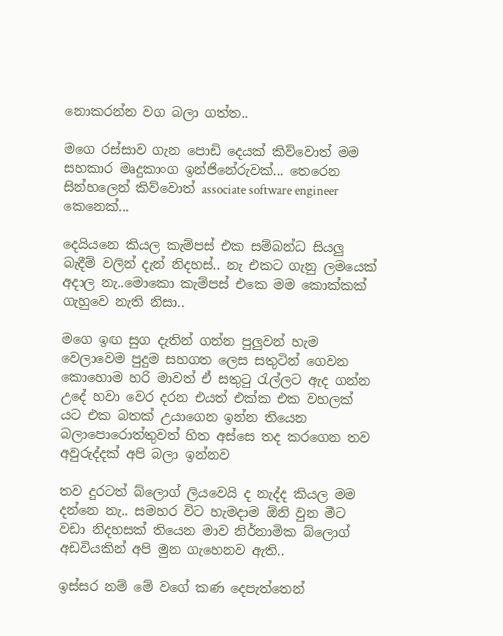නොකරන්න වග බලා ගත්ත..

මගෙ රස්සාව ගැන පොඩි දෙයක් කිව්වොත් මම සහකාර මෘදුකාංග ඉන්ජිනේරුවක්... තෙරෙන සින්හලෙන් කිව්වොත් associate software engineer කෙනෙක්...

දෙයියනෙ කියල කැම්පස් එක සම්බන්ධ සියලු බැදීම් වලින් දැන් නිදහස්.. නැ එකට ගැනු ලමයෙක් අදාල නැ..මොකො කැම්පස් එකෙ මම කොක්කක් ගැහුවෙ නැති නිසා..

මගෙ ඉඟ සුග දැතින් ගන්න පුලුවන් හැම වෙලාවෙම පුදුම සහගත ලෙස සතුටින් ගෙවන කොහොම හරි මාවත් ඒ සතුටු රැල්ලට ඇද ගන්න උදේ හවා වෙර දරන එයත් එක්ක එක වහලක් යට එක බතක් උයාගෙන ඉන්න තියෙන බලාපොරොත්තුවත් හිත අස්සෙ තද කරගෙන තව අවුරුද්දක් අපි බලා ඉන්නව

තව දුරටත් බ්ලොග් ලියවෙයි ද නැද්ද කියල මම දන්නෙ නැ.. සමහර විට හැමදාම ඕනි වුන මීට වඩා නිදහසක් තියෙන මාව නිර්නාමික බ්ලොග් අඩවියකින් අපි මුන ගැහෙනව ඇති..

ඉස්සර නම් මේ වගේ කණ දෙපැත්තෙන්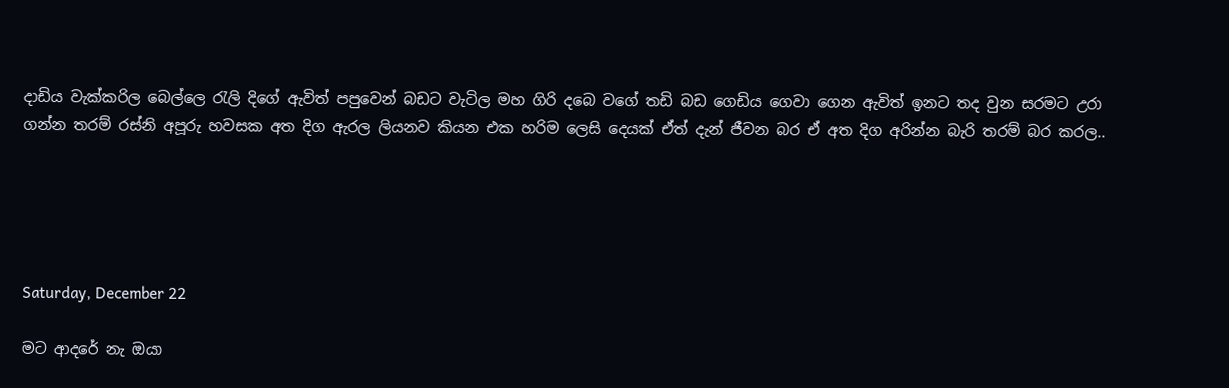දාඩිය වැක්කරිල බෙල්ලෙ රැලි දිගේ ඇවිත් පපුවෙන් බඩට වැටිල මහ ගිරි දබෙ වගේ තඩි බඩ ගෙඩිය ගෙවා ගෙන ඇවිත් ඉනට තද වුන සරමට උරා ගන්න තරම් රස්නි අපූරු හවසක අත දිග ඇරල ලියනව කියන එක හරිම ලෙසි දෙයක් ඒත් දැන් ජීවන බර ඒ අත දිග අරින්න බැරි තරම් බර කරල..





Saturday, December 22

මට ආදරේ නැ ඔයා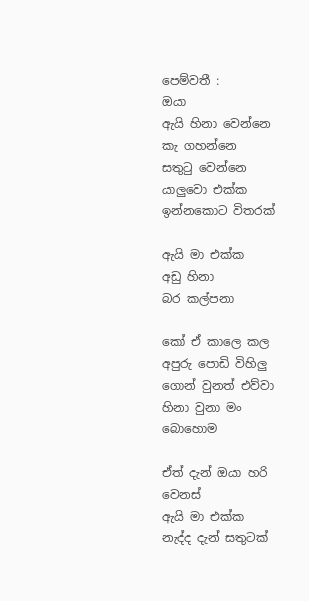පෙම්වතී :
ඔයා
ඇයි හිනා වෙන්නෙ
කැ ගහන්නෙ
සතුටු වෙන්නෙ
යාලුවො එක්ක
ඉන්නකොට විතරක්

ඇයි මා එක්ක
අඩු හිනා
බර කල්පනා

කෝ ඒ කාලෙ කල
අපුරු පොඩි විහිලු
ගොන් වුනත් එව්වා
හිනා වුනා මං බොහොම

ඒත් දැන් ඔයා හරි වෙනස්
ඇයි මා එක්ක
නැද්ද දැන් සතුටක්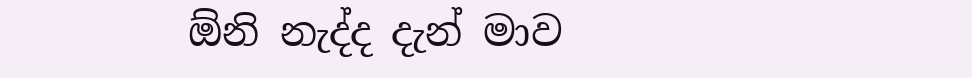ඕනි නැද්ද දැන් මාව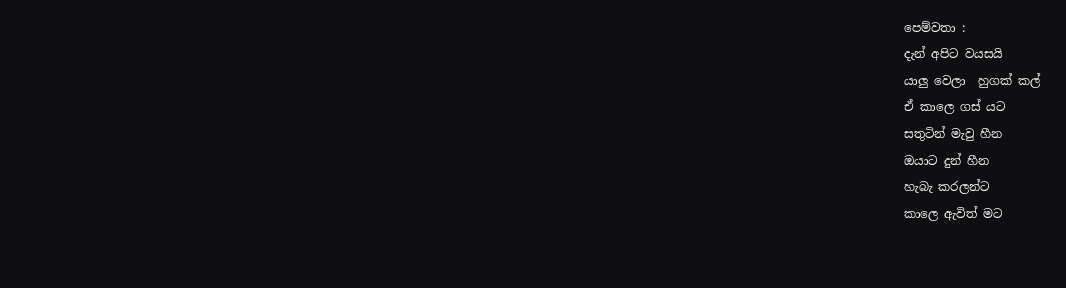පෙම්වතා :
දැන් අපිට වයසයි
යාලු වෙලා  හුගක් කල්
ඒ කාලෙ ගස් යට
සතුටින් මැවු හීන
ඔයාට දුන් හීන
හැබැ කරලන්ට
කාලෙ ඇවිත් මට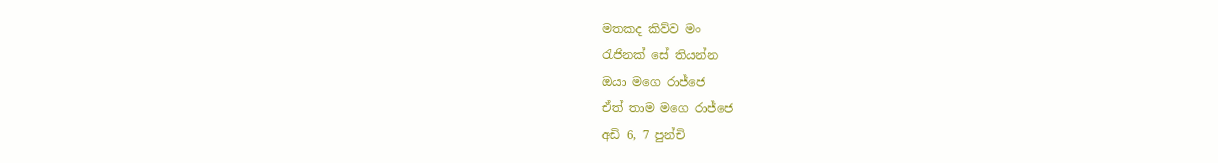මතකද කිව්ව මං
රැජිනක් සේ තියන්න
ඔයා මගෙ රාජ්ජෙ
ඒත් තාම මගෙ රාජ්ජෙ
අඩි 6, 7 පුන්චි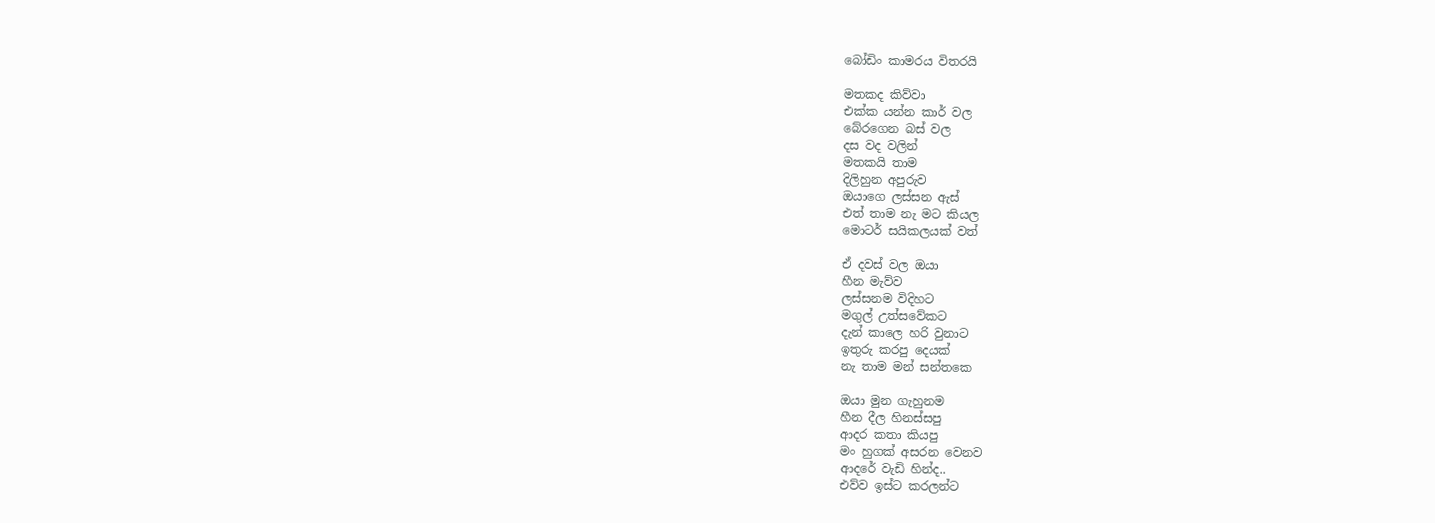බෝඩිං කාමරය විතරයි

මතකද කිව්වා
එක්ක යන්න කාර් වල
බේරගෙන බස් වල
දස වද වලින්
මතකයි තාම
දිලිහුන අපුරුව
ඔයාගෙ ලස්සන ඇස්
එත් තාම නැ මට කියල
මොටර් සයිකලයක් වත්

ඒ දවස් වල ඔයා
හීන මැව්ව
ලස්සනම විදිහට
මගුල් උත්සවේකට
දැන් කාලෙ හරි වුනාට
ඉතුරු කරපු දෙයක්
නැ තාම මන් සන්තකෙ

ඔයා මුන ගැහුනම
හීන දීල හිනස්සපු
ආදර කතා කියපු
මං හුගක් අසරන වෙනව
ආදරේ වැඩි හින්ද..
එව්ව ඉස්ට කරලන්ට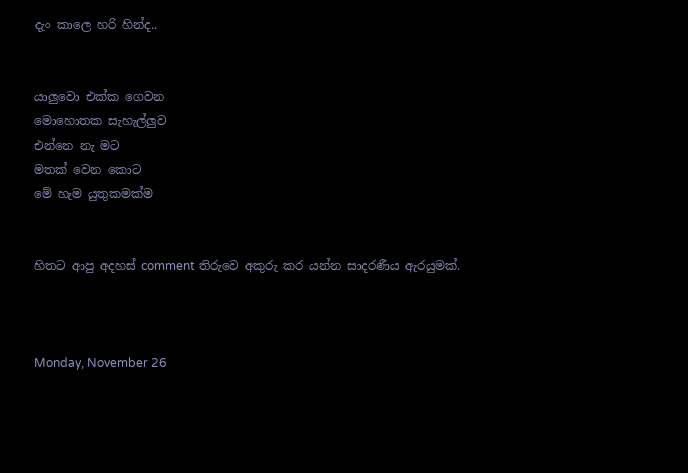දැං කාලෙ හරි හින්ද..


යාලුවො එක්ක ගෙවන
මොහොතක සැහැල්ලුව
එන්නෙ නැ මට
මතක් වෙන කොට
මේ හැම යුතුකමක්ම


හිතට ආපු අදහස් comment තිරුවෙ අකුරු කර යන්න සාදරණීය ඇරයුමක්.



Monday, November 26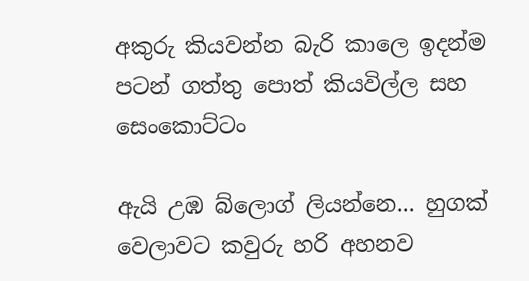අකුරු කියවන්න බැරි කාලෙ ඉදන්ම පටන් ගත්තු පොත් කියවිල්ල සහ සෙංකොට්ටං

ඇයි උඹ බ්ලොග් ලියන්නෙ... හුගක් වෙලාවට කවුරු හරි අහනව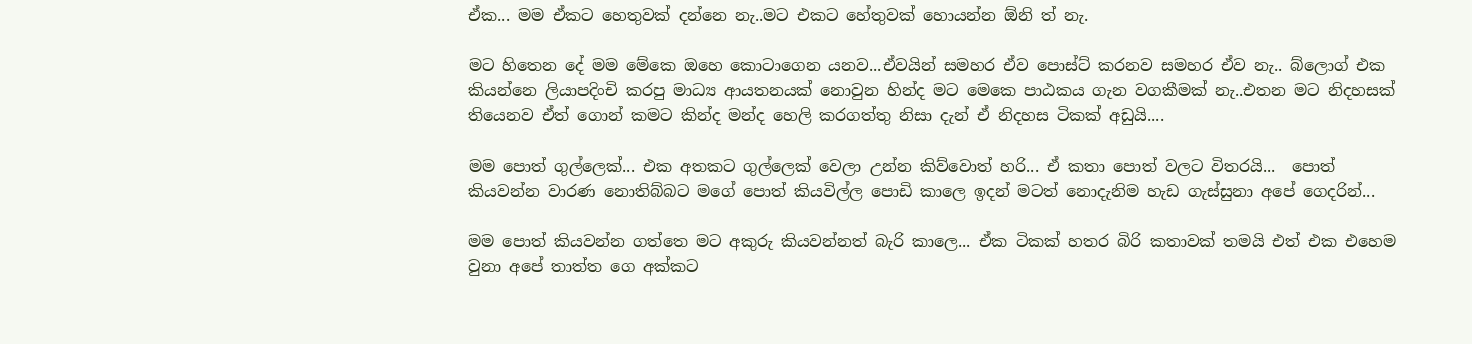ඒක... මම ඒකට හෙතුවක් දන්නෙ නැ..මට එකට හේතුවක් හොයන්න ඕනි ත් නැ.

මට හිතෙන දේ මම මේකෙ ඔහෙ කොටාගෙන යනව...ඒවයින් සමහර ඒව පොස්ට් කරනව සමහර ඒව නැ.. බ්ලොග් එක කියන්නෙ ලියාපදිංචි කරපු මාධ්‍ය ආයතනයක් නොවුන හින්ද මට මෙකෙ පාඨකය ගැන වගකීමක් නැ..එතන මට නිදහසක් තියෙනව ඒත් ගොන් කමට කින්ද මන්ද හෙලි කරගත්තු නිසා දැන් ඒ නිදහස ටිකක් අඩුයි....

මම පොත් ගුල්ලෙක්... එක අතකට ගුල්ලෙක් වෙලා උන්න කිව්වොත් හරි... ඒ කතා පොත් වලට විතරයි...  පොත් කියවන්න වාරණ නොතිබ්බට මගේ පොත් කියවිල්ල පොඩි කාලෙ ඉදන් මටත් නොදැනිම හැඩ ගැස්සුනා අපේ ගෙදරින්...

මම පොත් කියවන්න ගත්තෙ මට අකුරු කියවන්නත් බැරි කාලෙ... ඒක ටිකක් හතර බිරි කතාවක් තමයි එත් එක එහෙම වුනා අපේ තාත්ත ගෙ අක්කට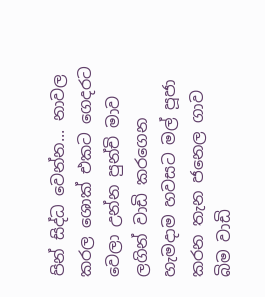පින් සිද්ධ වෙන්න... නාවල කරල ශොක් එකට ගෙදරට වෙලා උන්න පුන්චි මාව ලගින් වාඩි කරගෙන හැමදාම හවසට මල් පූජා කරන තැන ජනෙල ගාව බිම වාඩි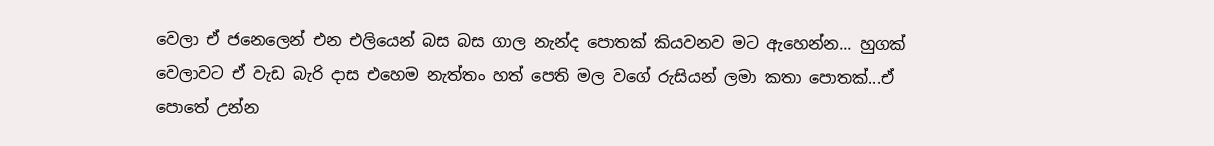වෙලා ඒ ජනෙලෙන් එන එලියෙන් බස බස ගාල නැන්ද පොතක් කියවනව මට ඇහෙන්න... හුගක් වෙලාවට ඒ වැඩ බැරි දාස එහෙම නැත්තං හත් පෙති මල වගේ රුසියන් ලමා කතා පොතක්...ඒ පොතේ උන්න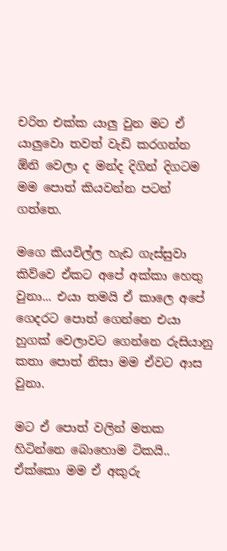චරිත එක්ක යාලු වුන මට ඒ යාලුවො තවත් වැඩි කරගන්න ඕනි වෙලා ද මන්ද දිගින් දිගටම මම පොත් කියවන්න පටන් ගත්තෙ.

මගෙ කියවිල්ල හැඩ ගැස්සුවා කිව්වෙ ඒකට අපේ අක්කා හෙතු වුනා... එයා තමයි ඒ කාලෙ අපේ ගෙදරට පොත් ගෙන්නෙ එයා හුගක් වෙලාවට ගෙන්නෙ රුසියානු කතා පොත් නිසා මම ඒවට ආස වුනා.

මට ඒ පොත් වලින් මතක හිටින්නෙ බොහොම ටිකයි.. ඒක්කො මම ඒ අකුරු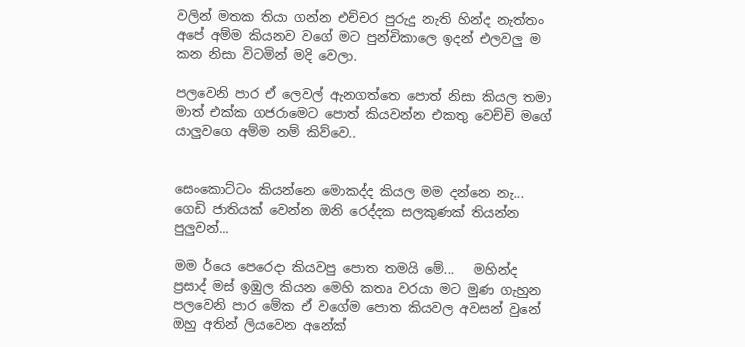වලින් මතක තියා ගන්න එච්චර පුරුදු නැති හින්ද නැත්තං අපේ අම්ම කියනව වගේ මට පුන්චිකාලෙ ඉදන් එලවලු ම කන නිසා විටමින් මදි වෙලා.

පලවෙනි පාර ඒ ලෙවල් ඇනගත්තෙ පොත් නිසා කියල තමා මාත් එක්ක ගජරාමෙට පොත් කියවන්න එකතු වෙච්චි මගේ යාලුවගෙ අම්ම නම් කිව්වෙ..


සෙංකොට්ටං කියන්නෙ මොකද්ද කියල මම දන්නෙ නැ...  ගෙඩි ජාතියක් වෙන්න ඔනි රෙද්දක සලකුණක් තියන්න පුලුවන්...

මම ර්යෙ පෙරෙදා කියවපු පොත තමයි මේ...   මහින්ද ප්‍රසාද් මස් ඉඹුල කියන මෙහි කතෘ වරයා මට මුණ ගැහුන පලවෙනි පාර මේක ඒ වගේම පොත කියවල අවසන් වුනේ ඔහු අතින් ලියවෙන අනේක්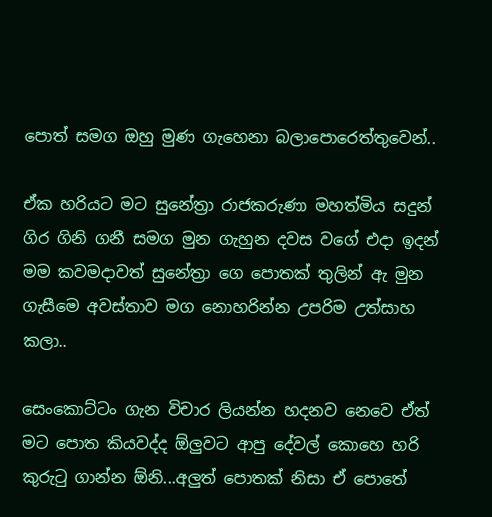පොත් සමග ඔහු මුණ ගැහෙනා බලාපොරෙත්තුවෙන්..

ඒක හරියට මට සුනේත්‍රා රාජකරුණා මහත්මිය සදුන් ගිර ගිනි ගනී සමග මුන ගැහුන දවස වගේ එදා ඉදන් මම කවමදාවත් සුනේත්‍රා ගෙ පොතක් තුලින් ඇ මුන ගැසීමෙ අවස්තාව මග නොහරින්න උපරිම උත්සාහ කලා..

සෙංකොට්ටං ගැන විචාර ලියන්න හදනව නෙවෙ ඒත් මට පොත කියවද්ද ඕලුවට ආපු දේවල් කොහෙ හරි කුරුටු ගාන්න ඕනි...අලුත් පොතක් නිසා ඒ පොතේ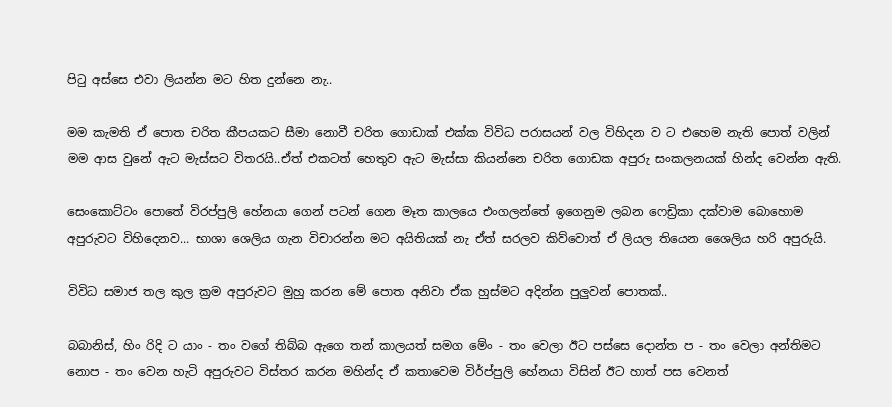පිටු අස්සෙ එවා ලියන්න මට හිත දුන්නෙ නැ..

මම කැමති ඒ පොත චරිත කීපයකට සීමා නොවී චරිත ගොඩාක් එක්ක විවිධ පරාසයන් වල විහිදන ව ට එහෙම නැති පොත් වලින් මම ආස වුනේ ඇට මැස්සට විතරයි..ඒත් එකටත් හෙතුව ඇට මැස්සා කියන්නෙ චරිත ගොඩක අපුරු සංකලනයක් හින්ද වෙන්න ඇති.

සෙංකොට්ටං පොතේ විරප්පුලි හේනයා ගෙන් පටන් ගෙන මෑත කාලයෙ එංගලන්තේ ඉගෙනුම ලබන ෆෙඩ්‍රිකා දක්වාම බොහොම අපුරුවට විහිදෙනව... භාශා ශෙලිය ගැන විචාරන්න මට අයිතියක් නැ ඒත් සරලව කිව්වොත් ඒ ලියල තියෙන ශෛලිය හරි අපුරුයි.

විවිධ සමාජ තල කුල ක්‍රම අපුරුවට මුහු කරන මේ පොත අනිවා ඒක හුස්මට අදින්න පුලුවන් පොතක්..

බබානිස්, හිං රිදි ට යාං - තං වගේ තිබ්බ ඇගෙ තන් කාලයත් සමග මේං - තං වෙලා ඊට පස්සෙ දොන්ත ප - තං වෙලා අන්තිමට නොප - තං වෙන හැටි අපුරුවට විස්තර කරන මහින්ද ඒ කතාවෙම විර්ප්පුලි හේනයා විසින් ඊට හාත් පස වෙනත්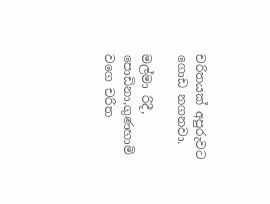චරිතයක් අපුරුවට ගොඩ නගනවා.

මල්මා රිදී, පොඩිනා,ගුණහාමි වගෙ චරිත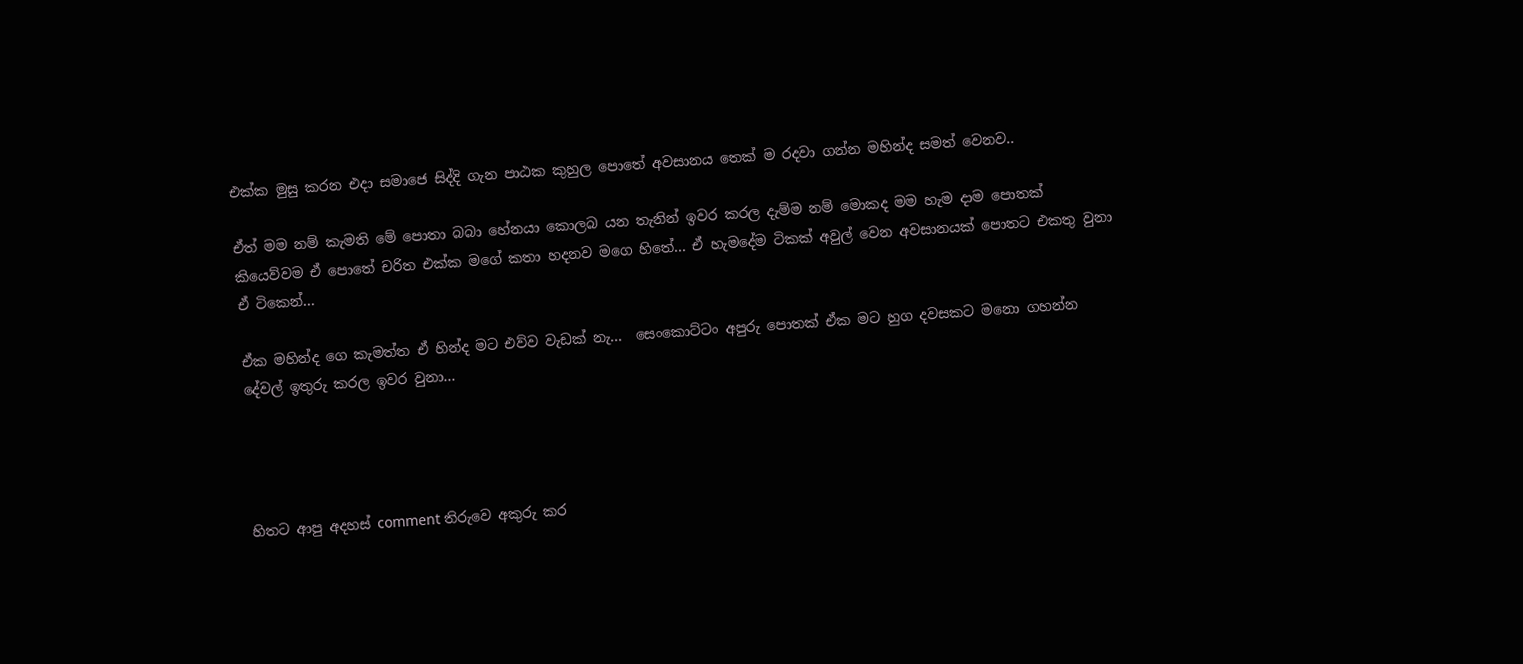එක්ක මුසු කරන එදා සමාජෙ සිද්දි ගැන පාඨක කුහුල පොතේ අවසානය තෙක් ම රදවා ගන්න මහින්ද සමත් වෙනව..

ඒත් මම නම් කැමති මේ පොතා බබා හේනයා කොලබ යන තැනින් ඉවර කරල දැම්ම නම් මොකද මම හැම දාම පොතක් කියෙව්වම ඒ පොතේ චරිත එක්ක මගේ කතා හදනව මගෙ හිතේ... ඒ හැමදේම ටිකක් අවුල් වෙන අවසානයක් පොතට එකතු වුනා ඒ ටිකෙන්...

ඒක මහින්ද ගෙ කැමත්ත ඒ හින්ද මට එව්ව වැඩක් නැ...  සෙංකොට්ටං අපුරු පොතක් ඒක මට හුග දවසකට මනො ගහන්න දේවල් ඉතුරු කරල ඉවර වුනා...




හිතට ආපු අදහස් comment තිරුවෙ අකුරු කර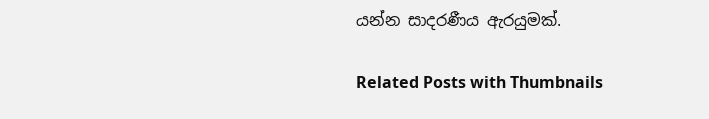යන්න සාදරණීය ඇරයුමක්.

Related Posts with Thumbnails